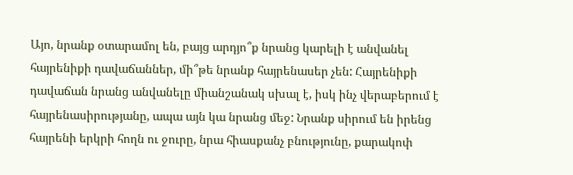Այո, նրանք օտարամոլ են, բայց արդյո՞ք նրանց կարելի է անվանել հայրենիքի դավաճաններ, մի՞թե նրանք հայրենասեր չեն: Հայրենիքի դավաճան նրանց անվանելը միանշանակ սխալ է, իսկ ինչ վերաբերում է հայրենասիրությանը, ապա այն կա նրանց մեջ: Նրանք սիրում են իրենց հայրենի երկրի հողն ու ջուրը, նրա հիասքանչ բնությունը, քարակոփ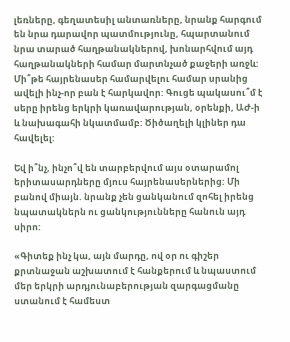լեռները, գեղատեսիլ անտառները, նրանք հարգում են նրա դարավոր պատմությունը, հպարտանում նրա տարած հաղթանակներով, խոնարհվում այդ հաղթանակների համար մարտնչած քաջերի առջև: Մի՞թե հայրենասեր համարվելու համար սրանից ավելի ինչ-որ բան է հարկավոր: Գուցե պակասու՞մ է սերը իրենց երկրի կառավարության, օրենքի, ԱԺ-ի և նախագահի նկատմամբ: Ծիծաղելի կլիներ դա հավելել:

Եվ ի՞նչ, ինչո՞վ են տարբերվում այս օտարամոլ երիտասարդները մյուս հայրենասերներից: Մի բանով միայն. նրանք չեն ցանկանում զոհել իրենց նպատակներն ու ցանկությունները հանուն այդ սիրո:

«Գիտեք ինչ կա, այն մարդը, ով օր ու գիշեր քրտնաջան աշխատում է հանքերում և նպաստում մեր երկրի արդյունաբերության զարգացմանը ստանում է համեստ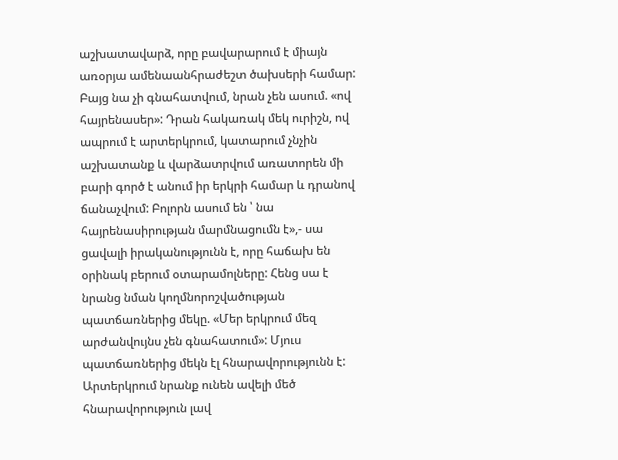աշխատավարձ, որը բավարարում է միայն առօրյա ամենաանհրաժեշտ ծախսերի համար: Բայց նա չի գնահատվում, նրան չեն ասում. «ով հայրենասեր»: Դրան հակառակ մեկ ուրիշն, ով ապրում է արտերկրում, կատարում չնչին աշխատանք և վարձատրվում առատորեն մի բարի գործ է անում իր երկրի համար և դրանով ճանաչվում: Բոլորն ասում են ՝ նա հայրենասիրության մարմնացումն է»,- սա ցավալի իրականությունն է, որը հաճախ են օրինակ բերում օտարամոլները: Հենց սա է նրանց նման կողմնորոշվածության պատճառներից մեկը. «Մեր երկրում մեզ արժանվույնս չեն գնահատում»: Մյուս պատճառներից մեկն էլ հնարավորությունն է: Արտերկրում նրանք ունեն ավելի մեծ հնարավորություն լավ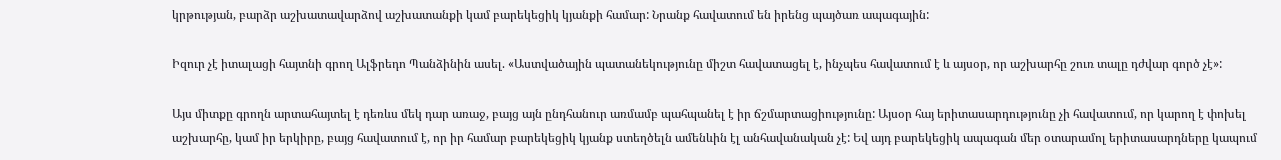կրթության, բարձր աշխատավարձով աշխատանքի կամ բարեկեցիկ կյանքի համար: Նրանք հավատում են իրենց պայծառ ապագային:

Իզուր չէ իտալացի հայտնի գրող Ալֆրեդո Պանձինին ասել. «Աստվածային պատանեկությունը միշտ հավատացել է, ինչպես հավատում է և այսօր, որ աշխարհը շուռ տալը դժվար գործ չէ»:

Այս միտքը գրողն արտահայտել է դեռևս մեկ դար առաջ, բայց այն ընդհանուր առմամբ պահպանել է իր ճշմարտացիությունը: Այսօր հայ երիտասարդությունը չի հավատում, որ կարող է փոխել աշխարհը, կամ իր երկիրը, բայց հավատում է, որ իր համար բարեկեցիկ կյանք ստեղծելն ամենևին էլ անհավանական չէ: Եվ այդ բարեկեցիկ ապագան մեր օտարամոլ երիտասարդները կապում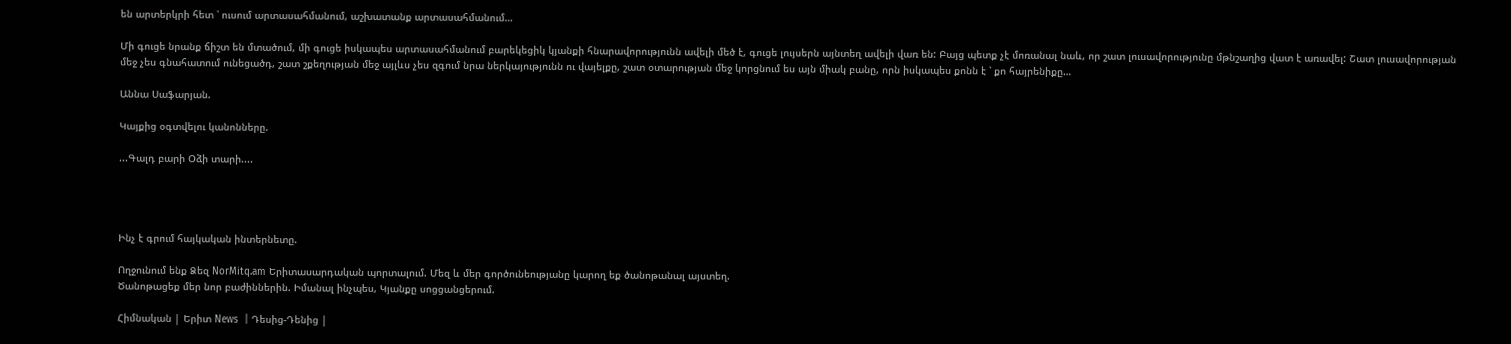են արտերկրի հետ ՝ ուսում արտասահմանում, աշխատանք արտասահմանում…

Մի գուցե նրանք ճիշտ են մտածում, մի գուցե իսկապես արտասահմանում բարեկեցիկ կյանքի հնարավորությունն ավելի մեծ է, գուցե լույսերն այնտեղ ավելի վառ են: Բայց պետք չէ մոռանալ նաև, որ շատ լուսավորությունը մթնշաղից վատ է առավել: Շատ լուսավորության մեջ չես գնահատում ունեցածդ, շատ շքեղության մեջ այլևս չես զգում նրա ներկայությունն ու վայելքը, շատ օտարության մեջ կորցնում ես այն միակ բանը, որն իսկապես քոնն է ՝ քո հայրենիքը…

Աննա Սաֆարյան.

Կայքից օգտվելու կանոնները.

...Գալդ բարի Օձի տարի....




Ինչ է գրում հայկական ինտերնետը.

Ողջունում ենք Ձեզ NorMitq.am Երիտասարդական պորտալում. Մեզ և մեր գործունեությանը կարող եք ծանոթանալ այստեղ.
Ծանոթացեք մեր նոր բաժիններին. Իմանալ ինչպես, Կյանքը սոցցանցերում.

Հիմնական | Երիտ News  | Դեսից-Դենից |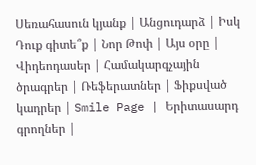Սեռահասուն կյանք | Անցուդարձ | Իսկ Դուք գիտե՞ք | Նոր Թոփ | Այս օրը | Վիդեոդասեր | Համակարգչային ծրագրեր | Ռեֆերատներ | Ֆիքսված կադրեր | Smile Page | Երիտասարդ գրողներ |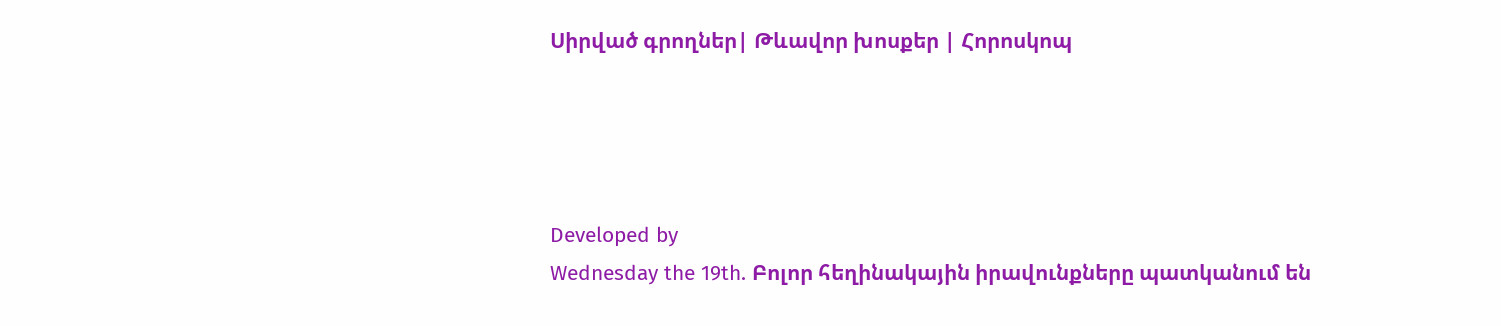Սիրված գրողներ| Թևավոր խոսքեր | Հորոսկոպ




Developed by
Wednesday the 19th. Բոլոր հեղինակային իրավունքները պատկանում են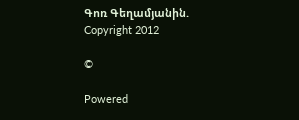Գոռ Գեղամյանին.
Copyright 2012

©

Powered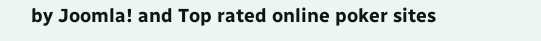by Joomla! and Top rated online poker sites